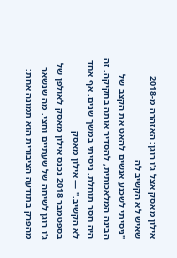אילון מאסק אצל ג'ו רוגן: האזהרה מ-2018 שאיש לא הקשיב לה
"ניסיתי לשכנע אנשים להאט את הקצב של הבינה המלאכותית, להסדיר אותה בחקיקה. זה היה חסר תוחלת. ניסיתי במשך שנים. אף אחד לא הקשיב." — אילון מאסק
בספטמבר 2018 נכנס אילון מאסק לאולפן של ג'ו רוגן לשיחה של שעתיים וחצי. מה שנשאר מהפרק בתודעה הציבורית הוא תמונה אחת: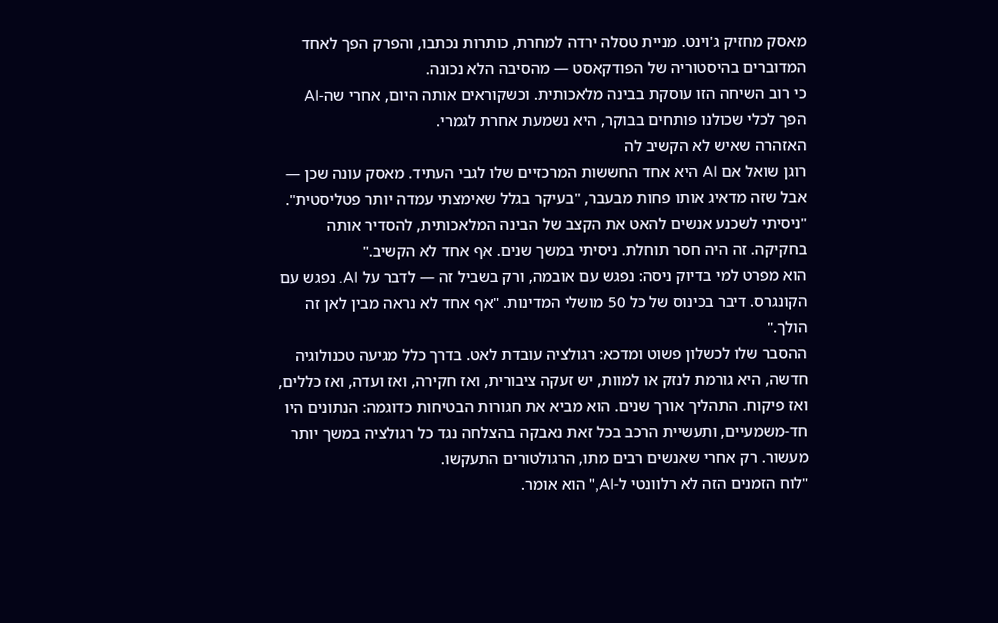מאסק מחזיק ג'וינט. מניית טסלה ירדה למחרת, כותרות נכתבו, והפרק הפך לאחד המדוברים בהיסטוריה של הפודקאסט — מהסיבה הלא נכונה.
כי רוב השיחה הזו עוסקת בבינה מלאכותית. וכשקוראים אותה היום, אחרי שה-AI הפך לכלי שכולנו פותחים בבוקר, היא נשמעת אחרת לגמרי.
האזהרה שאיש לא הקשיב לה
רוגן שואל אם AI היא אחד החששות המרכזיים שלו לגבי העתיד. מאסק עונה שכן — אבל שזה מדאיג אותו פחות מבעבר, "בעיקר בגלל שאימצתי עמדה יותר פטליסטית".
"ניסיתי לשכנע אנשים להאט את הקצב של הבינה המלאכותית, להסדיר אותה בחקיקה. זה היה חסר תוחלת. ניסיתי במשך שנים. אף אחד לא הקשיב."
הוא מפרט למי בדיוק ניסה: נפגש עם אובמה, ורק בשביל זה — לדבר על AI. נפגש עם הקונגרס. דיבר בכינוס של כל 50 מושלי המדינות. "אף אחד לא נראה מבין לאן זה הולך."
ההסבר שלו לכשלון פשוט ומדכא: רגולציה עובדת לאט. בדרך כלל מגיעה טכנולוגיה חדשה, היא גורמת לנזק או למוות, יש זעקה ציבורית, ואז חקירה, ואז ועדה, ואז כללים, ואז פיקוח. התהליך אורך שנים. הוא מביא את חגורות הבטיחות כדוגמה: הנתונים היו חד-משמעיים, ותעשיית הרכב בכל זאת נאבקה בהצלחה נגד כל רגולציה במשך יותר מעשור. רק אחרי שאנשים רבים מתו, הרגולטורים התעקשו.
"לוח הזמנים הזה לא רלוונטי ל-AI," הוא אומר.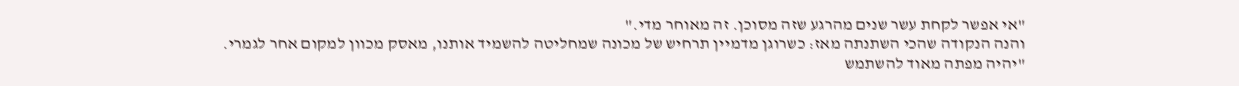"אי אפשר לקחת עשר שנים מהרגע שזה מסוכן. זה מאוחר מדי."
והנה הנקודה שהכי השתנתה מאז: כשרוגן מדמיין תרחיש של מכונה שמחליטה להשמיד אותנו, מאסק מכוון למקום אחר לגמרי.
"יהיה מפתה מאוד להשתמש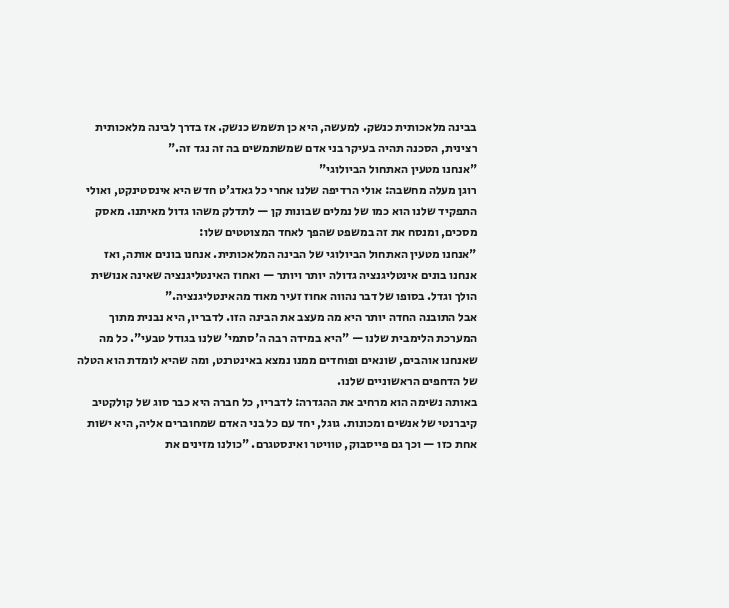בבינה מלאכותית כנשק. למעשה, היא כן תשמש כנשק. אז בדרך לבינה מלאכותית רצינית, הסכנה תהיה בעיקר בני אדם שמשתמשים בה זה נגד זה."
"אנחנו מטעין האתחול הביולוגי"
רוגן מעלה מחשבה: אולי הרדיפה שלנו אחרי כל גאדג'ט חדש היא אינסטינקט, ואולי התפקיד שלנו הוא כמו של נמלים שבונות קן — לתדלק משהו גדול מאיתנו. מאסק מסכים, ומנסח את זה במשפט שהפך לאחד המצוטטים שלו:
"אנחנו מטעין האתחול הביולוגי של הבינה המלאכותית. אנחנו בונים אותה, ואז אנחנו בונים אינטליגנציה גדולה יותר ויותר — ואחוז האינטליגנציה שאינה אנושית הולך וגדל. בסופו של דבר נהווה אחוז זעיר מאוד מהאינטליגנציה."
אבל התובנה החדה יותר היא מה מעצב את הבינה הזו. לדבריו, היא נבנית מתוך המערכת הלימבית שלנו — "היא במידה רבה ה'סתמי' שלנו בגודל טבעי". כל מה שאנחנו אוהבים, שונאים ופוחדים ממנו נמצא באינטרנט, ומה שהיא לומדת הוא הטלה של הדחפים הראשוניים שלנו.
באותה נשימה הוא מרחיב את ההגדרה: לדבריו, כל חברה היא כבר סוג של קולקטיב קיברנטי של אנשים ומכונות. גוגל, יחד עם כל בני האדם שמחוברים אליה, היא ישות אחת כזו — וכך גם פייסבוק, טוויטר ואינסטגרם. "כולנו מזינים את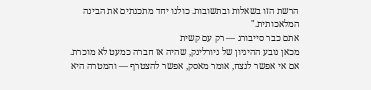הרשת הזו בשאלות ובתשובות. כולנו יחד מתכנתים את הבינה המלאכותית."
אתם כבר סייבורג — רק עם קשית
מכאן נובע ההיגיון של ניורלינק, שהיה אז חברה כמעט לא מוכרת. אם אי אפשר לנצח, אומר מאסק, אפשר להצטרף — והמטרה היא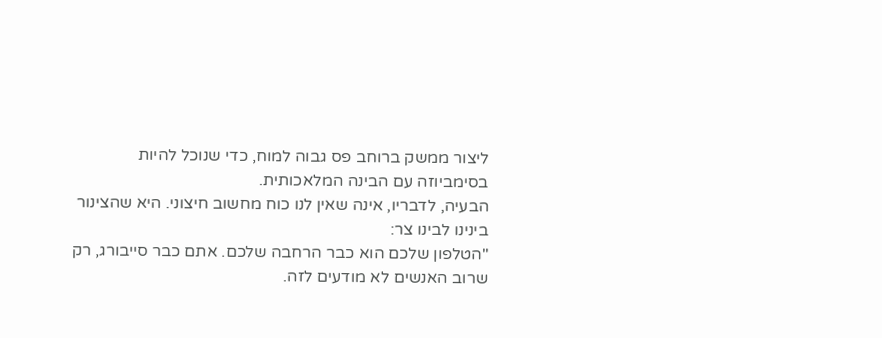ליצור ממשק ברוחב פס גבוה למוח, כדי שנוכל להיות בסימביוזה עם הבינה המלאכותית.
הבעיה, לדבריו, אינה שאין לנו כוח מחשוב חיצוני. היא שהצינור בינינו לבינו צר:
"הטלפון שלכם הוא כבר הרחבה שלכם. אתם כבר סייבורג, רק שרוב האנשים לא מודעים לזה.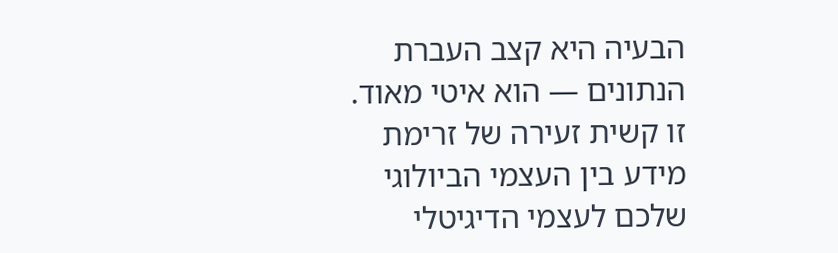הבעיה היא קצב העברת הנתונים — הוא איטי מאוד. זו קשית זעירה של זרימת מידע בין העצמי הביולוגי שלכם לעצמי הדיגיטלי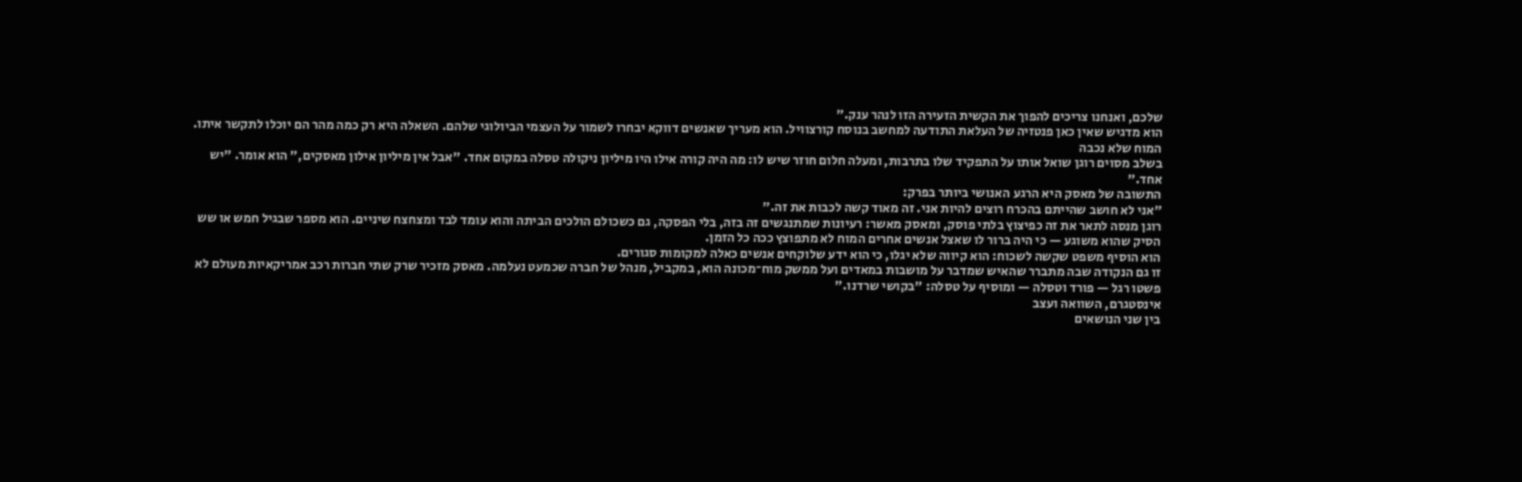שלכם, ואנחנו צריכים להפוך את הקשית הזעירה הזו לנהר ענק."
הוא מדגיש שאין כאן פנטזיה של העלאת התודעה למחשב בנוסח קורצוויל. הוא מעריך שאנשים דווקא יבחרו לשמור על העצמי הביולוגי שלהם. השאלה היא רק כמה מהר הם יוכלו לתקשר איתו.
המוח שלא נכבה
בשלב מסוים רוגן שואל אותו על התפקיד שלו בתרבות, ומעלה חלום חוזר שיש לו: מה היה קורה אילו היו מיליון ניקולה טסלה במקום אחד. "אבל אין מיליון אילון מאסקים," הוא אומר. "יש אחד."
התשובה של מאסק היא הרגע האנושי ביותר בפרק:
"אני לא חושב שהייתם בהכרח רוצים להיות אני. זה מאוד קשה לכבות את זה."
רוגן מנסה לתאר את זה כפיצוץ בלתי פוסק, ומאסק מאשר: רעיונות שמתנגשים זה בזה, בלי הפסקה, גם כשכולם הולכים הביתה והוא עומד לבד ומצחצח שיניים. הוא מספר שבגיל חמש או שש הסיק שהוא משוגע — כי היה ברור לו שאצל אנשים אחרים המוח לא מתפוצץ ככה כל הזמן.
הוא הוסיף משפט שקשה לשכוח: הוא קיווה שלא יגלו, כי הוא ידע שלוקחים אנשים כאלה למקומות סגורים.
זו גם הנקודה שבה מתברר שהאיש שמדבר על מושבות במאדים ועל ממשק מוח־מכונה הוא, במקביל, מנהל של חברה שכמעט נעלמה. מאסק מזכיר שרק שתי חברות רכב אמריקאיות מעולם לא פשטו רגל — פורד וטסלה — ומוסיף על טסלה: "בקושי שרדנו."
אינסטגרם, השוואה ועצב
בין שני הנושאים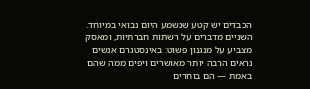הכבדים יש קטע שנשמע היום נבואי במיוחד. השניים מדברים על רשתות חברתיות, ומאסק מצביע על מנגנון פשוט: באינסטגרם אנשים נראים הרבה יותר מאושרים ויפים ממה שהם באמת — הם בוחרים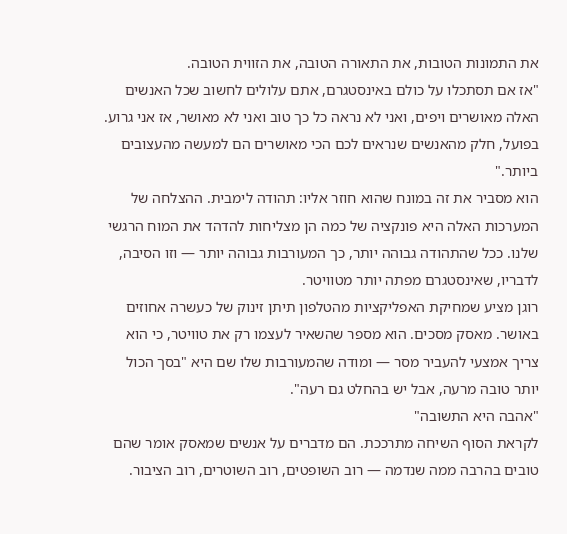את התמונות הטובות, את התאורה הטובה, את הזווית הטובה.
"אז אם תסתכלו על כולם באינסטגרם, אתם עלולים לחשוב שכל האנשים האלה מאושרים ויפים, ואני לא נראה כל כך טוב ואני לא מאושר, אז אני גרוע. בפועל, חלק מהאנשים שנראים לכם הכי מאושרים הם למעשה מהעצובים ביותר."
הוא מסביר את זה במונח שהוא חוזר אליו: תהודה לימבית. ההצלחה של המערכות האלה היא פונקציה של כמה הן מצליחות להדהד את המוח הרגשי שלנו. ככל שהתהודה גבוהה יותר, כך המעורבות גבוהה יותר — וזו הסיבה, לדבריו, שאינסטגרם מפתה יותר מטוויטר.
רוגן מציע שמחיקת האפליקציות מהטלפון תיתן זינוק של כעשרה אחוזים באושר. מאסק מסכים. הוא מספר שהשאיר לעצמו רק את טוויטר, כי הוא צריך אמצעי להעביר מסר — ומודה שהמעורבות שלו שם היא "בסך הכול יותר טובה מרעה, אבל יש בהחלט גם רעה".
"אהבה היא התשובה"
לקראת הסוף השיחה מתרככת. הם מדברים על אנשים שמאסק אומר שהם טובים בהרבה ממה שנדמה — רוב השופטים, רוב השוטרים, רוב הציבור.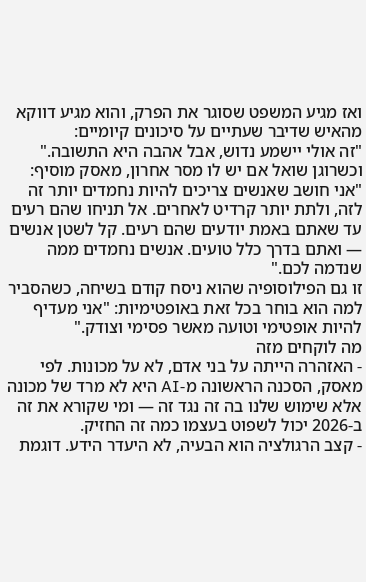ואז מגיע המשפט שסוגר את הפרק, והוא מגיע דווקא מהאיש שדיבר שעתיים על סיכונים קיומיים:
"זה אולי יישמע נדוש, אבל אהבה היא התשובה."
וכשרוגן שואל אם יש לו מסר אחרון, מאסק מוסיף:
"אני חושב שאנשים צריכים להיות נחמדים יותר זה לזה, ולתת יותר קרדיט לאחרים. אל תניחו שהם רעים עד שאתם באמת יודעים שהם רעים. קל לשטן אנשים — ואתם בדרך כלל טועים. אנשים נחמדים ממה שנדמה לכם."
זו גם הפילוסופיה שהוא ניסח קודם בשיחה, כשהסביר למה הוא בוחר בכל זאת באופטימיות: "אני מעדיף להיות אופטימי וטועה מאשר פסימי וצודק."
מה לוקחים מזה
- האזהרה הייתה על בני אדם, לא על מכונות. לפי מאסק, הסכנה הראשונה מ-AI היא לא מרד של מכונה אלא שימוש שלנו בה זה נגד זה — ומי שקורא את זה ב-2026 יכול לשפוט בעצמו כמה זה החזיק.
- קצב הרגולציה הוא הבעיה, לא היעדר הידע. דוגמת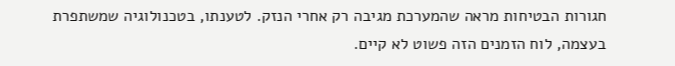חגורות הבטיחות מראה שהמערכת מגיבה רק אחרי הנזק. לטענתו, בטכנולוגיה שמשתפרת בעצמה, לוח הזמנים הזה פשוט לא קיים.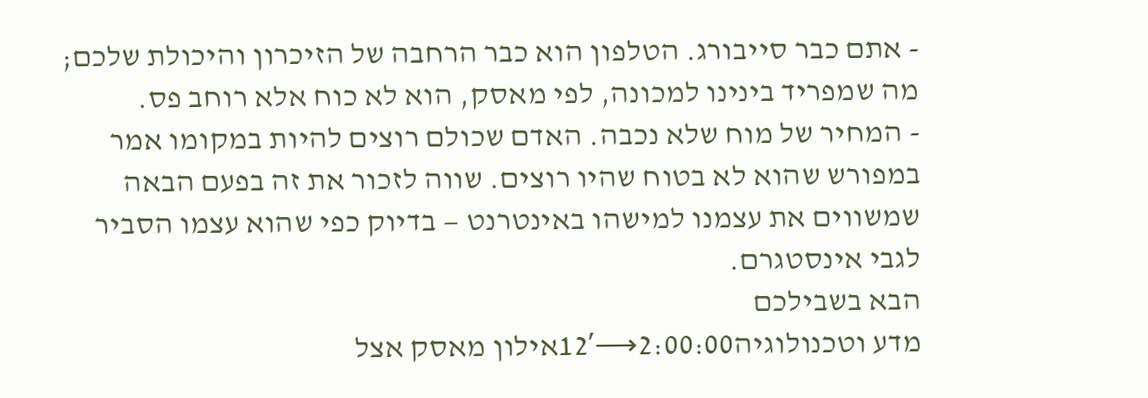- אתם כבר סייבורג. הטלפון הוא כבר הרחבה של הזיכרון והיכולת שלכם; מה שמפריד בינינו למכונה, לפי מאסק, הוא לא כוח אלא רוחב פס.
- המחיר של מוח שלא נכבה. האדם שכולם רוצים להיות במקומו אמר במפורש שהוא לא בטוח שהיו רוצים. שווה לזכור את זה בפעם הבאה שמשווים את עצמנו למישהו באינטרנט — בדיוק כפי שהוא עצמו הסביר לגבי אינסטגרם.
הבא בשבילכם
מדע וטכנולוגיה2:00:00⟶12′אילון מאסק אצל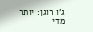ג'ו רוגן: יותר מדי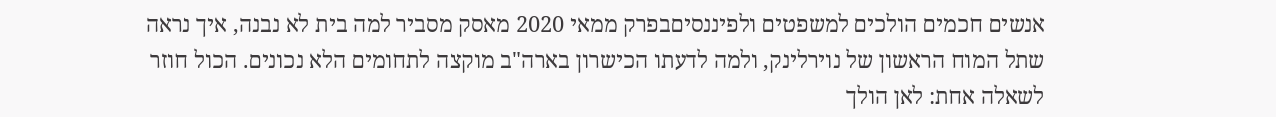אנשים חכמים הולכים למשפטים ולפיננסיםבפרק ממאי 2020 מאסק מסביר למה בית לא נבנה, איך נראה שתל המוח הראשון של נוירלינק, ולמה לדעתו הכישרון בארה"ב מוקצה לתחומים הלא נכונים. הכול חוזר לשאלה אחת: לאן הולך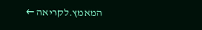המאמץ.לקריאה ←